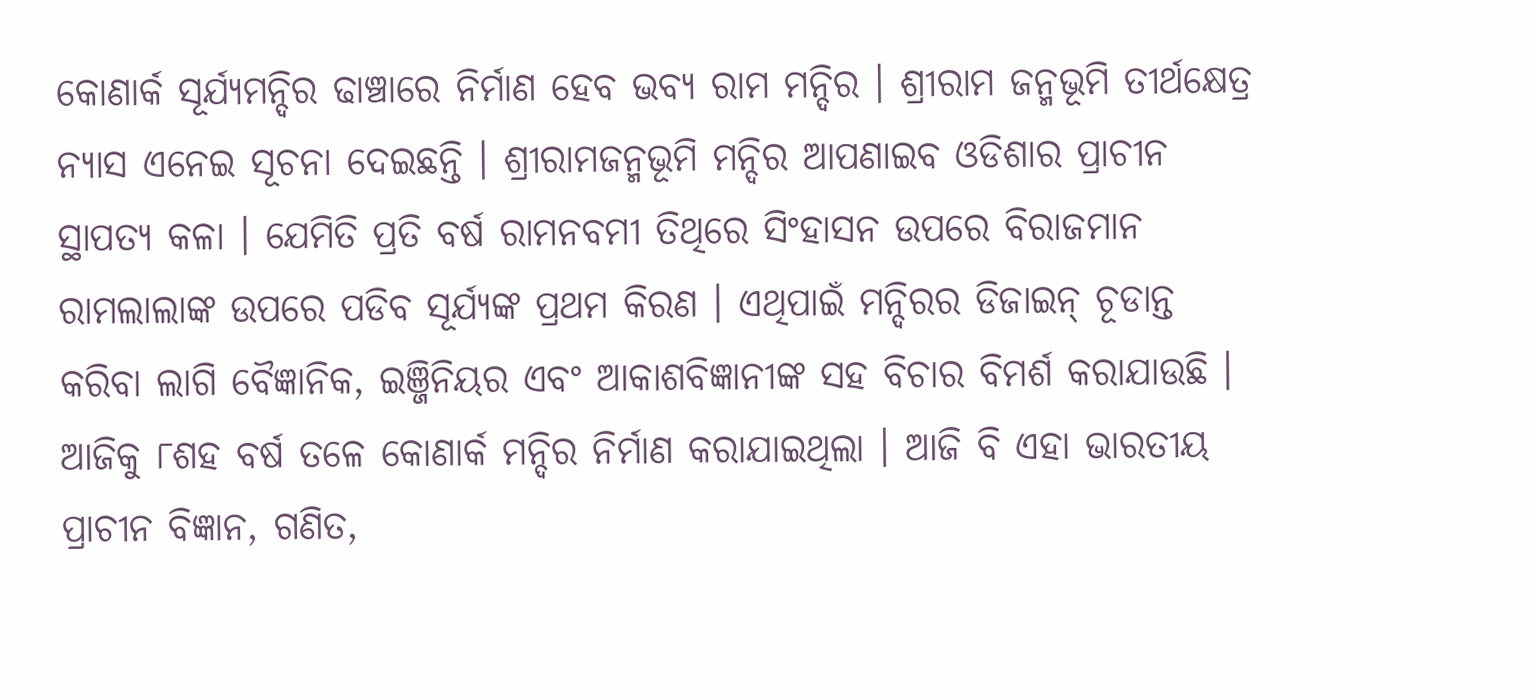କୋଣାର୍କ ସୂର୍ଯ୍ୟମନ୍ଦିର ଢାଞ୍ଚାରେ ନିର୍ମାଣ ହେବ ଭବ୍ୟ ରାମ ମନ୍ଦିର । ଶ୍ରୀରାମ ଜନ୍ମଭୂମି ତୀର୍ଥକ୍ଷେତ୍ର ନ୍ୟାସ ଏନେଇ ସୂଚନା ଦେଇଛନ୍ତି । ଶ୍ରୀରାମଜନ୍ମଭୂମି ମନ୍ଦିର ଆପଣାଇବ ଓଡିଶାର ପ୍ରାଚୀନ ସ୍ଥାପତ୍ୟ କଳା । ଯେମିତି ପ୍ରତି ବର୍ଷ ରାମନବମୀ ତିଥିରେ ସିଂହାସନ ଉପରେ ବିରାଜମାନ ରାମଲାଲାଙ୍କ ଉପରେ ପଡିବ ସୂର୍ଯ୍ୟଙ୍କ ପ୍ରଥମ କିରଣ । ଏଥିପାଇଁ ମନ୍ଦିରର ଡିଜାଇନ୍ ଚୂଡାନ୍ତ କରିବା ଲାଗି ବୈଜ୍ଞାନିକ, ଇଞ୍ଜିନିୟର ଏବଂ ଆକାଶବିଜ୍ଞାନୀଙ୍କ ସହ ବିଚାର ବିମର୍ଶ କରାଯାଉଛି । ଆଜିକୁ ୮ଶହ ବର୍ଷ ତଳେ କୋଣାର୍କ ମନ୍ଦିର ନିର୍ମାଣ କରାଯାଇଥିଲା । ଆଜି ବି ଏହା ଭାରତୀୟ ପ୍ରାଚୀନ ବିଜ୍ଞାନ, ଗଣିତ,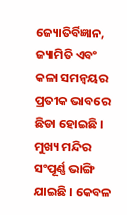ଜ୍ୟୋତିର୍ବିଜ୍ଞାନ, ଜ୍ୟାମିତି ଏବଂ କଳା ସମନ୍ବୟର ପ୍ରତୀକ ଭାବରେ ଛିଡା ହୋଇଛି । ମୁଖ୍ୟ ମନ୍ଦିର ସଂପୂର୍ଣ୍ଣ ଭାଙ୍ଗି ଯାଇଛି । କେବଳ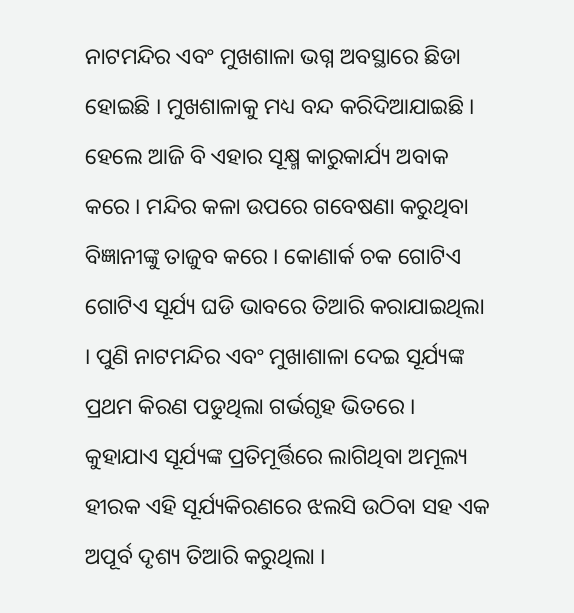ନାଟମନ୍ଦିର ଏବଂ ମୁଖଶାଳା ଭଗ୍ନ ଅବସ୍ଥାରେ ଛିଡା ହୋଇଛି । ମୁଖଶାଳାକୁ ମଧ୍ୟ ବନ୍ଦ କରିଦିଆଯାଇଛି । ହେଲେ ଆଜି ବି ଏହାର ସୂକ୍ଷ୍ମ କାରୁକାର୍ଯ୍ୟ ଅବାକ କରେ । ମନ୍ଦିର କଳା ଉପରେ ଗବେଷଣା କରୁଥିବା ବିଜ୍ଞାନୀଙ୍କୁ ତାଜୁବ କରେ । କୋଣାର୍କ ଚକ ଗୋଟିଏ ଗୋଟିଏ ସୂର୍ଯ୍ୟ ଘଡି ଭାବରେ ତିଆରି କରାଯାଇଥିଲା । ପୁଣି ନାଟମନ୍ଦିର ଏବଂ ମୁଖାଶାଳା ଦେଇ ସୂର୍ଯ୍ୟଙ୍କ ପ୍ରଥମ କିରଣ ପଡୁଥିଲା ଗର୍ଭଗୃହ ଭିତରେ । କୁହାଯାଏ ସୂର୍ଯ୍ୟଙ୍କ ପ୍ରତିମୂର୍ତ୍ତିରେ ଲାଗିଥିବା ଅମୂଲ୍ୟ ହୀରକ ଏହି ସୂର୍ଯ୍ୟକିରଣରେ ଝଲସି ଉଠିବା ସହ ଏକ ଅପୂର୍ବ ଦୃଶ୍ୟ ତିଆରି କରୁଥିଲା ।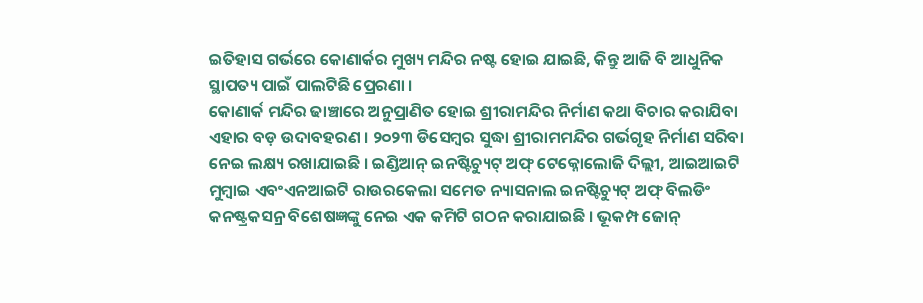ଇତିହାସ ଗର୍ଭରେ କୋଣାର୍କର ମୁଖ୍ୟ ମନ୍ଦିର ନଷ୍ଟ ହୋଇ ଯାଇଛି, କିନ୍ତୁ ଆଜି ବି ଆଧୁନିକ ସ୍ଥାପତ୍ୟ ପାଇଁ ପାଲଟିଛି ପ୍ରେରଣା ।
କୋଣାର୍କ ମନ୍ଦିର ଢାଞ୍ଚାରେ ଅନୁପ୍ରାଣିତ ହୋଇ ଶ୍ରୀରାମନ୍ଦିର ନିର୍ମାଣ କଥା ବିଚାର କରାଯିବା ଏହାର ବଡ଼ ଉଦାବହରଣ । ୨୦୨୩ ଡିସେମ୍ବର ସୁଦ୍ଧା ଶ୍ରୀରାମମନ୍ଦିର ଗର୍ଭଗୃହ ନିର୍ମାଣ ସରିବା ନେଇ ଲକ୍ଷ୍ୟ ରଖାଯାଇଛି । ଇଣ୍ଡିଆନ୍ ଇନଷ୍ଟିଚ୍ୟୁଟ୍ ଅଫ୍ ଟେକ୍ନୋଲୋଜି ଦିଲ୍ଲୀ, ଆଇଆଇଟି ମୁମ୍ବାଇ ଏବଂଏନଆଇଟି ରାଉରକେଲା ସମେତ ନ୍ୟାସନାଲ ଇନଷ୍ଟିଚ୍ୟୁଟ୍ ଅଫ୍ ବିଲଡିଂ କନଷ୍ଟ୍ରକସନ୍ର ବିଶେଷଜ୍ଞଙ୍କୁ ନେଇ ଏକ କମିଟି ଗଠନ କରାଯାଇଛି । ଭୂକମ୍ପ ଜୋନ୍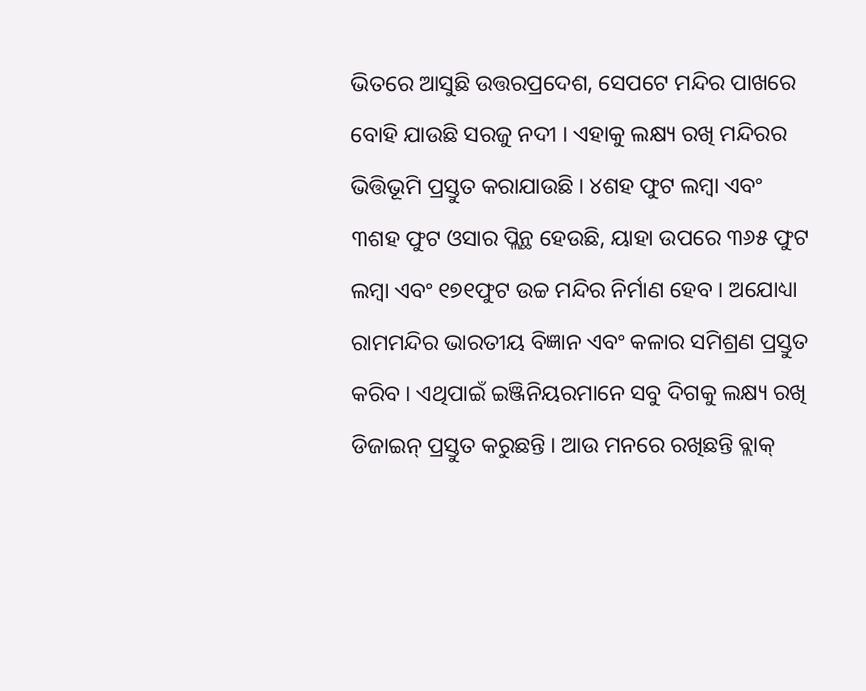ଭିତରେ ଆସୁଛି ଉତ୍ତରପ୍ରଦେଶ, ସେପଟେ ମନ୍ଦିର ପାଖରେ ବୋହି ଯାଉଛି ସରଜୁ ନଦୀ । ଏହାକୁ ଲକ୍ଷ୍ୟ ରଖି ମନ୍ଦିରର ଭିତ୍ତିଭୂମି ପ୍ରସ୍ତୁତ କରାଯାଉଛି । ୪ଶହ ଫୁଟ ଲମ୍ବା ଏବଂ ୩ଶହ ଫୁଟ ଓସାର ପ୍ଲିନ୍ଥ ହେଉଛି, ୟାହା ଉପରେ ୩୬୫ ଫୁଟ ଲମ୍ବା ଏବଂ ୧୭୧ଫୁଟ ଉଚ୍ଚ ମନ୍ଦିର ନିର୍ମାଣ ହେବ । ଅଯୋଧ୍ୟା ରାମମନ୍ଦିର ଭାରତୀୟ ବିଜ୍ଞାନ ଏବଂ କଳାର ସମିଶ୍ରଣ ପ୍ରସ୍ତୁତ କରିବ । ଏଥିପାଇଁ ଇଞ୍ଜିନିୟରମାନେ ସବୁ ଦିଗକୁ ଲକ୍ଷ୍ୟ ରଖି ଡିଜାଇନ୍ ପ୍ରସ୍ତୁତ କରୁଛନ୍ତି । ଆଉ ମନରେ ରଖିଛନ୍ତି ବ୍ଲାକ୍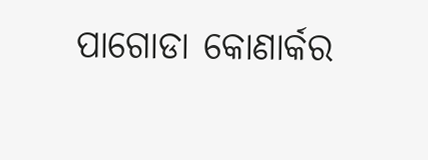ପାଗୋଡା କୋଣାର୍କର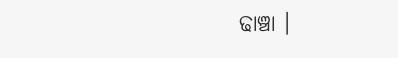ଢାଞ୍ଚା ।